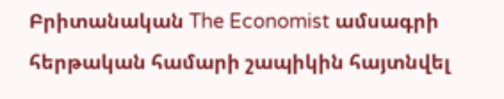Բրիտանական The Economist ամսագրի հերթական համարի շապիկին հայտնվել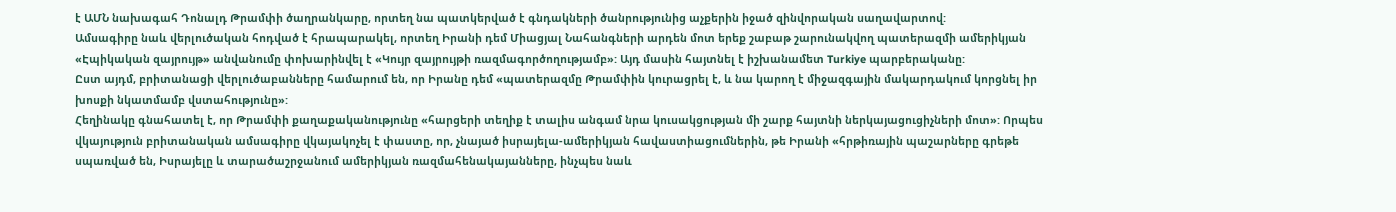է ԱՄՆ նախագահ Դոնալդ Թրամփի ծաղրանկարը, որտեղ նա պատկերված է գնդակների ծանրությունից աչքերին իջած զինվորական սաղավարտով:
Ամսագիրը նաև վերլուծական հոդված է հրապարակել, որտեղ Իրանի դեմ Միացյալ Նահանգների արդեն մոտ երեք շաբաթ շարունակվող պատերազմի ամերիկյան «Էպիկական զայրույթ» անվանումը փոխարինվել է «Կույր զայրույթի ռազմագործողությամբ»: Այդ մասին հայտնել է իշխանամետ Turkiye պարբերականը:
Ըստ այդմ, բրիտանացի վերլուծաբանները համարում են, որ Իրանը դեմ «պատերազմը Թրամփին կուրացրել է, և նա կարող է միջազգային մակարդակում կորցնել իր խոսքի նկատմամբ վստահությունը»:
Հեղինակը գնահատել է, որ Թրամփի քաղաքականությունը «հարցերի տեղիք է տալիս անգամ նրա կուսակցության մի շարք հայտնի ներկայացուցիչների մոտ»: Որպես վկայություն բրիտանական ամսագիրը վկայակոչել է փաստը, որ, չնայած իսրայելա-ամերիկյան հավաստիացումներին, թե Իրանի «հրթիռային պաշարները գրեթե սպառված են, Իսրայելը և տարածաշրջանում ամերիկյան ռազմահենակայանները, ինչպես նաև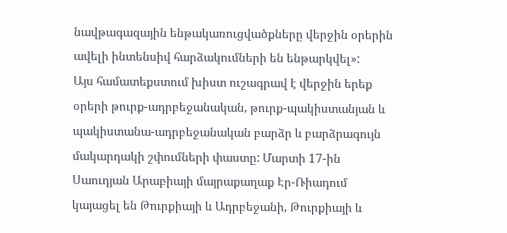նավթագազային ենթակառուցվածքները վերջին օրերին ավելի ինտենսիվ հարձակումների են ենթարկվել»:
Այս համատեքստում խիստ ուշագրավ է վերջին երեք օրերի թուրք-ադրբեջանական, թուրք-պակիստանյան և պակիստանա-ադրբեջանական բարձր և բարձրագույն մակարդակի շփումների փաստը: Մարտի 17-ին Սաուդյան Արաբիայի մայրաքաղաք Էր-Ռիադում կայացել են Թուրքիայի և Ադրբեջանի, Թուրքիայի և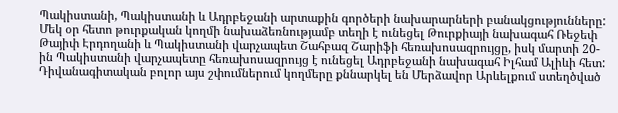Պակիստանի, Պակիստանի և Ադրբեջանի արտաքին գործերի նախարարների բանակցությունները:
Մեկ օր հետո թուրքական կողմի նախաձեռնությամբ տեղի է ունեցել Թուրքիայի նախագահ Ռեջեփ Թայիփ Էրդողանի և Պակիստանի վարչապետ Շահբազ Շարիֆի հեռախոսազրույցը, իսկ մարտի 20-ին Պակիստանի վարչապետը հեռախոսազրույց է ունեցել Ադրբեջանի նախագահ Իլհամ Ալիևի հետ:
Դիվանագիտական բոլոր այս շփումներում կողմերը քննարկել են Մերձավոր Արևելքում ստեղծված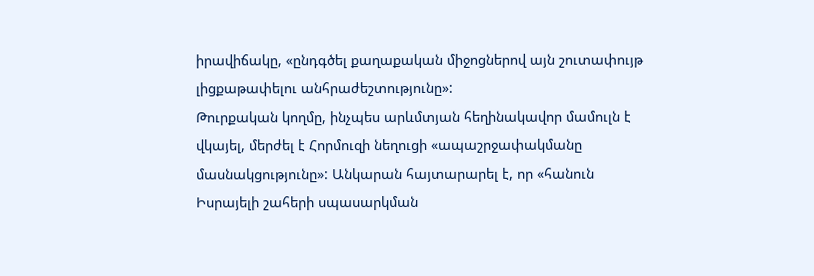իրավիճակը, «ընդգծել քաղաքական միջոցներով այն շուտափույթ լիցքաթափելու անհրաժեշտությունը»:
Թուրքական կողմը, ինչպես արևմտյան հեղինակավոր մամուլն է վկայել, մերժել է Հորմուզի նեղուցի «ապաշրջափակմանը մասնակցությունը»: Անկարան հայտարարել է, որ «հանուն Իսրայելի շահերի սպասարկման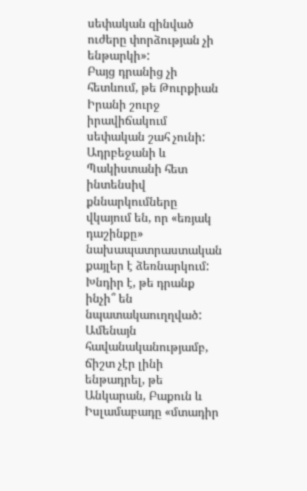սեփական զինված ուժերը փորձության չի ենթարկի»:
Բայց դրանից չի հետևում, թե Թուրքիան Իրանի շուրջ իրավիճակում սեփական շահ չունի: Ադրբեջանի և Պակիստանի հետ ինտենսիվ քննարկումները վկայում են, որ «եռյակ դաշինքը» նախապատրաստական քայլեր է ձեռնարկում:
Խնդիր է, թե դրանք ինչի՞ են նպատակաուղղված: Ամենայն հավանականությամբ, ճիշտ չէր լինի ենթադրել, թե Անկարան, Բաքուն և Իսլամաբադը «մտադիր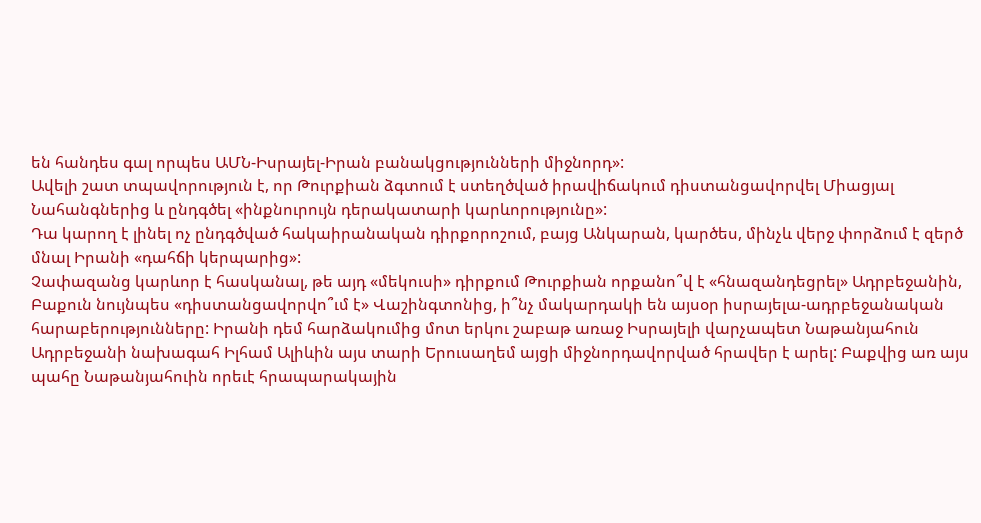են հանդես գալ որպես ԱՄՆ-Իսրայել-Իրան բանակցությունների միջնորդ»:
Ավելի շատ տպավորություն է, որ Թուրքիան ձգտում է ստեղծված իրավիճակում դիստանցավորվել Միացյալ Նահանգներից և ընդգծել «ինքնուրույն դերակատարի կարևորությունը»:
Դա կարող է լինել ոչ ընդգծված հակաիրանական դիրքորոշում, բայց Անկարան, կարծես, մինչև վերջ փորձում է զերծ մնալ Իրանի «դահճի կերպարից»:
Չափազանց կարևոր է հասկանալ, թե այդ «մեկուսի» դիրքում Թուրքիան որքանո՞վ է «հնազանդեցրել» Ադրբեջանին, Բաքուն նույնպես «դիստանցավորվո՞ւմ է» Վաշինգտոնից, ի՞նչ մակարդակի են այսօր իսրայելա-ադրբեջանական հարաբերությունները: Իրանի դեմ հարձակումից մոտ երկու շաբաթ առաջ Իսրայելի վարչապետ Նաթանյահուն Ադրբեջանի նախագահ Իլհամ Ալիևին այս տարի Երուսաղեմ այցի միջնորդավորված հրավեր է արել: Բաքվից առ այս պահը Նաթանյահուին որեւէ հրապարակային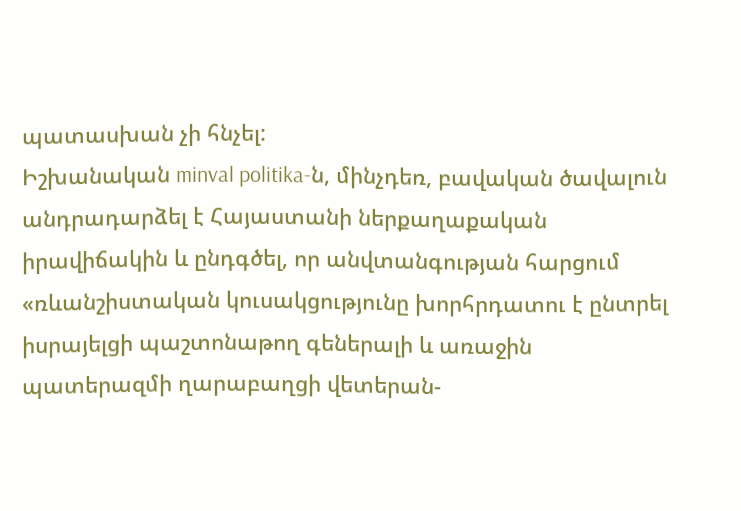պատասխան չի հնչել:
Իշխանական minval politika-ն, մինչդեռ, բավական ծավալուն անդրադարձել է Հայաստանի ներքաղաքական իրավիճակին և ընդգծել, որ անվտանգության հարցում «ռևանշիստական կուսակցությունը խորհրդատու է ընտրել իսրայելցի պաշտոնաթող գեներալի և առաջին պատերազմի ղարաբաղցի վետերան-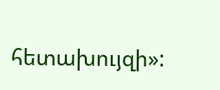հետախույզի»: